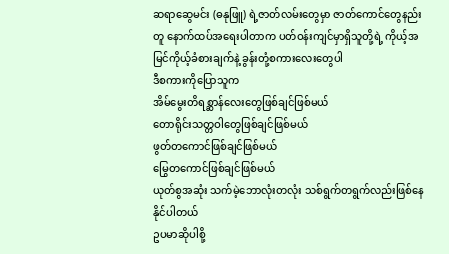ဆရာဆွေမင်း (ဓနုဖြူ) ရဲ့ဇာတ်လမ်းတွေမှာ ဇာတ်ကောင်တွေနည်းတူ နောက်ထပ်အရေးပါတာက ပတ်ဝန်းကျင်မှာရှိသူတို့ရဲ့ ကိုယ့်အမြင်ကိုယ့်ခံစားချက်နဲ့ ခွန်းတုံ့စကားလေးတွေပါ
ဒီစကားကိုပြောသူက
အိမ်မွေးတိရစ္ဆာန်လေးတွေဖြစ်ချင်ဖြစ်မယ်
တောရိုင်းသတ္တဝါတွေဖြစ်ချင်ဖြစ်မယ်
ဖွတ်တကောင်ဖြစ်ချင်ဖြစ်မယ်
မြွေတကောင်ဖြစ်ချင်ဖြစ်မယ်
ယုတ်စွအဆုံး သက်မဲ့ဘောလုံးတလုံး သစ်ရွက်တရွက်လည်းဖြစ်နေနိုင်ပါတယ်
ဥပမာဆိုပါစို့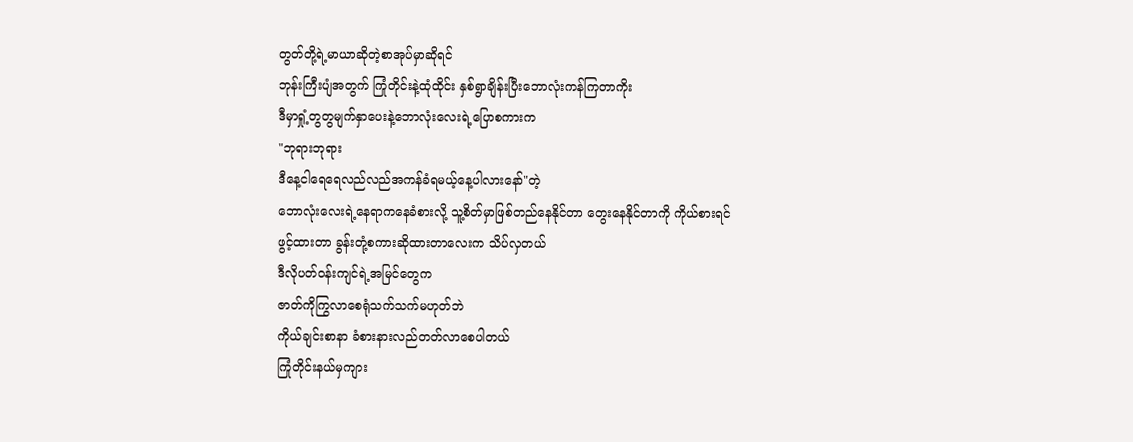တွတ်တို့ရဲ့မာယာဆိုတဲ့စာအုပ်မှာဆိုရင်
ဘုန်းကြီးပျံအတွက် ကြုံတိုင်းနဲ့ထုံထိုင်း နှစ်ရွာချိန်းပြီးဘောလုံးကန်ကြတာကိုး
ဒီမှာရှုံ့တွတွမျက်နှာပေးနဲ့ဘောလုံးလေးရဲ့ပြောစကားက
"ဘုရားဘုရား
ဒီနေ့ငါရေရေလည်လည်အကန်ခံရမယ့်နေ့ပါလားနော်"တဲ့
ဘောလုံးလေးရဲ့နေရာကနေခံစားလို့ သူ့စိတ်မှာဖြစ်တည်နေနိုင်တာ တွေးနေနိုင်တာကို ကိုယ်စားရင်ဖွင့်ထားတာ ခွန်းတုံ့စကားဆိုထားတာလေးက သိပ်လှတယ်
ဒီလိုပတ်ဝန်းကျင်ရဲ့အမြင်တွေက
ဇာတ်ကိုကြွလာစေရုံသက်သက်မဟုတ်ဘဲ
ကိုယ်ချင်းစာနာ ခံစားနားလည်တတ်လာစေပါတယ်
ကြုံတိုင်းနယ်မှကျား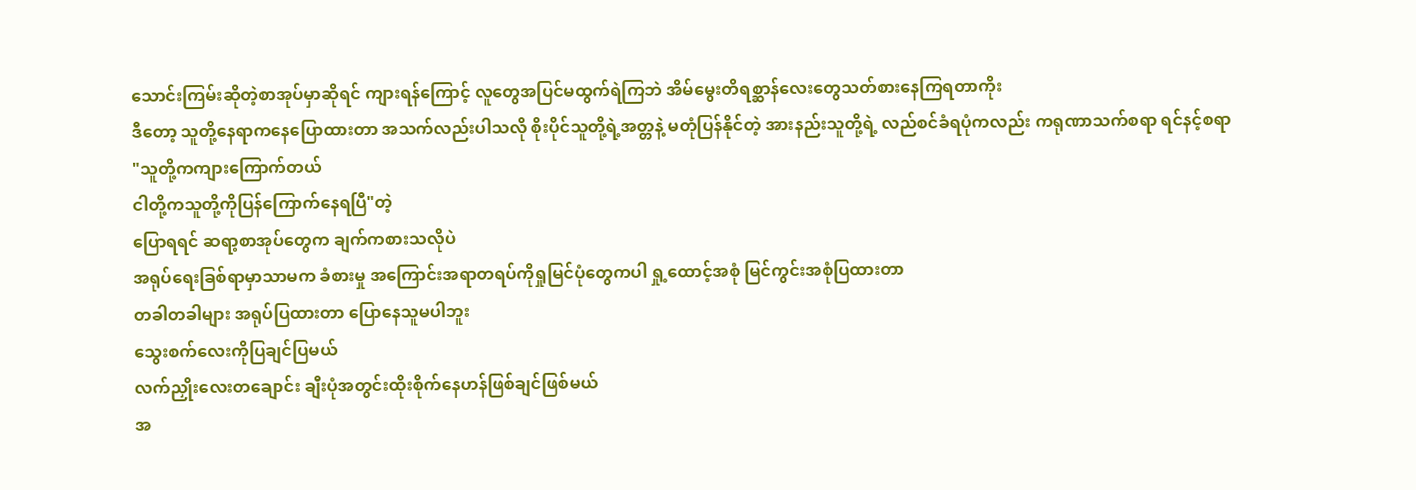သောင်းကြမ်းဆိုတဲ့စာအုပ်မှာဆိုရင် ကျားရန်ကြောင့် လူတွေအပြင်မထွက်ရဲကြဘဲ အိမ်မွေးတိရစ္ဆာန်လေးတွေသတ်စားနေကြရတာကိုး
ဒီတော့ သူတို့နေရာကနေပြောထားတာ အသက်လည်းပါသလို စိုးပိုင်သူတို့ရဲ့အတ္တနဲ့ မတုံပြန်နိုင်တဲ့ အားနည်းသူတို့ရဲ့ လည်စင်ခံရပုံကလည်း ကရုဏာသက်စရာ ရင်နင့်စရာ
"သူတို့ကကျားကြောက်တယ်
ငါတို့ကသူတို့ကိုပြန်ကြောက်နေရပြီ"တဲ့
ပြောရရင် ဆရာ့စာအုပ်တွေက ချက်ကစားသလိုပဲ
အရုပ်ရေးခြစ်ရာမှာသာမက ခံစားမှု အကြောင်းအရာတရပ်ကိုရှုမြင်ပုံတွေကပါ ရှု့ထောင့်အစုံ မြင်ကွင်းအစုံပြထားတာ
တခါတခါများ အရုပ်ပြထားတာ ပြောနေသူမပါဘူး
သွေးစက်လေးကိုပြချင်ပြမယ်
လက်ညှိုးလေးတချောင်း ချီးပုံအတွင်းထိုးစိုက်နေဟန်ဖြစ်ချင်ဖြစ်မယ်
အ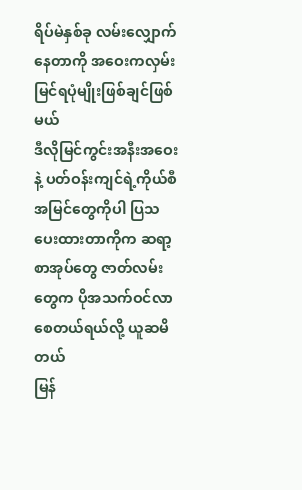ရိပ်မဲနှစ်ခု လမ်းလျှောက်နေတာကို အဝေးကလှမ်းမြင်ရပုံမျိုးဖြစ်ချင်ဖြစ်မယ်
ဒီလိုမြင်ကွင်းအနီးအဝေးနဲ့ ပတ်ဝန်းကျင်ရဲ့ကိုယ်စီအမြင်တွေကိုပါ ပြသပေးထားတာကိုက ဆရာ့စာအုပ်တွေ ဇာတ်လမ်းတွေက ပိုအသက်ဝင်လာစေတယ်ရယ်လို့ ယူဆမိတယ်
မြန်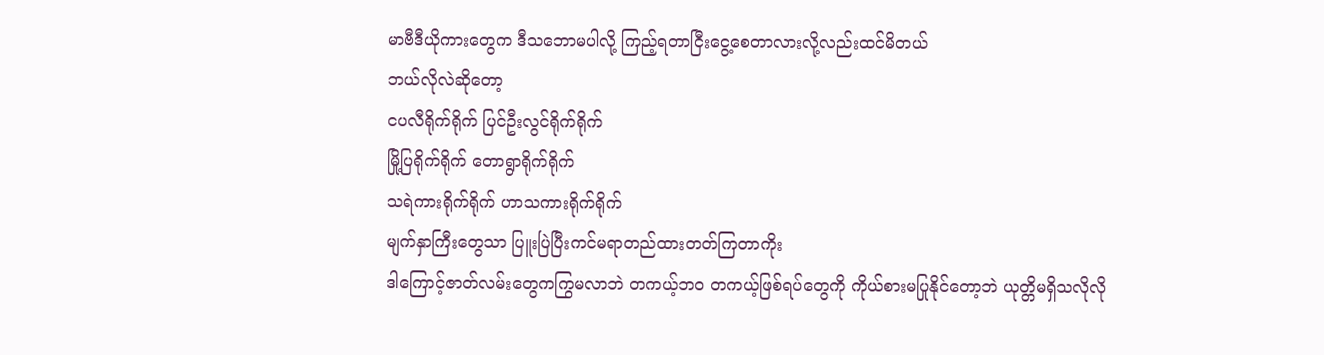မာဗီဒီယိုကားတွေက ဒီသဘောမပါလို့ ကြည့်ရတာငြီးငွေ့စေတာလားလို့လည်းထင်မိတယ်
ဘယ်လိုလဲဆိုတော့
ငပလီရိုက်ရိုက် ပြင်ဦးလွင်ရိုက်ရိုက်
မြို့ပြရိုက်ရိုက် တောရွာရိုက်ရိုက်
သရဲကားရိုက်ရိုက် ဟာသကားရိုက်ရိုက်
မျက်နှာကြီးတွေသာ ပြူးပြဲပြီးကင်မရာတည်ထားတတ်ကြတာကိုး
ဒါကြောင့်ဇာတ်လမ်းတွေကကြွမလာဘဲ တကယ့်ဘဝ တကယ့်ဖြစ်ရပ်တွေကို ကိုယ်စားမပြုနိုင်တော့ဘဲ ယုတ္တိမရှိသလိုလို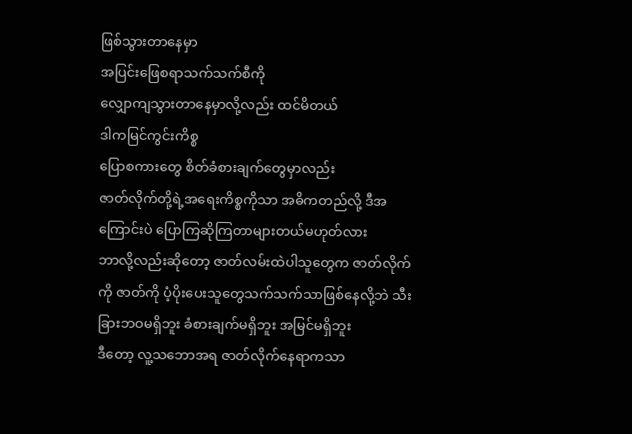ဖြစ်သွားတာနေမှာ
အပြင်းဖြေစရာသက်သက်စီကို
လျှောကျသွားတာနေမှာလို့လည်း ထင်မိတယ်
ဒါကမြင်ကွင်းကိစ္စ
ပြောစကားတွေ စိတ်ခံစားချက်တွေမှာလည်း
ဇာတ်လိုက်တို့ရဲ့အရေးကိစ္စကိုသာ အဓိကတည်လို့ ဒီအကြောင်းပဲ ပြောကြဆိုကြတာများတယ်မဟုတ်လား
ဘာလို့လည်းဆိုတော့ ဇာတ်လမ်းထဲပါသူတွေက ဇာတ်လိုက်ကို ဇာတ်ကို ပံ့ပိုးပေးသူတွေသက်သက်သာဖြစ်နေလို့ဘဲ သီးခြားဘဝမရှိဘူး ခံစားချက်မရှိဘူး အမြင်မရှိဘူး
ဒီတော့ လူ့သဘောအရ ဇာတ်လိုက်နေရာကသာ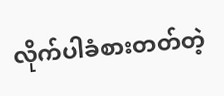လိုက်ပါခံစားတတ်တဲ့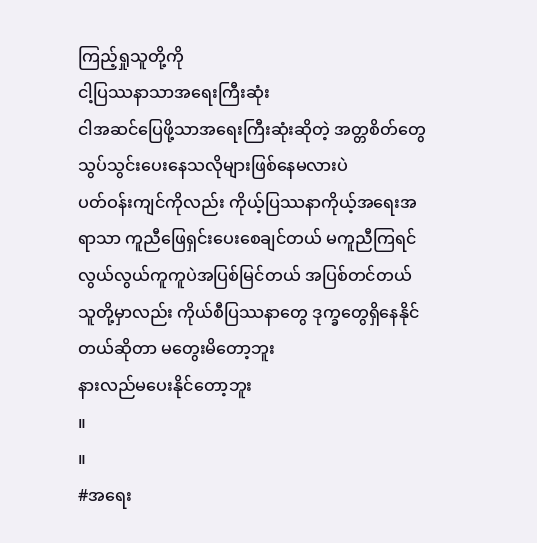ကြည့်ရှုသူတို့ကို
ငါ့ပြဿနာသာအရေးကြီးဆုံး
ငါအဆင်ပြေဖို့သာအရေးကြီးဆုံးဆိုတဲ့ အတ္တစိတ်တွေ သွပ်သွင်းပေးနေသလိုများဖြစ်နေမလားပဲ
ပတ်ဝန်းကျင်ကိုလည်း ကိုယ့်ပြဿနာကိုယ့်အရေးအရာသာ ကူညီဖြေရှင်းပေးစေချင်တယ် မကူညီကြရင် လွယ်လွယ်ကူကူပဲအပြစ်မြင်တယ် အပြစ်တင်တယ်
သူတို့မှာလည်း ကိုယ်စီပြဿနာတွေ ဒုက္ခတွေရှိနေနိုင်တယ်ဆိုတာ မတွေးမိတော့ဘူး
နားလည်မပေးနိုင်တော့ဘူး
။
။
#အရေး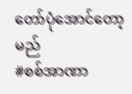တော်ပုံအောင်တော့မည်
#စစ်အာဏာ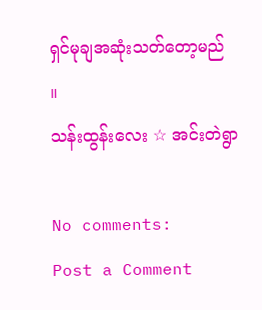ရှင်မုချအဆုံးသတ်တော့မည်
။
သန်းထွန်းလေး ☆ အင်းတဲရွာ

No comments:
Post a Comment